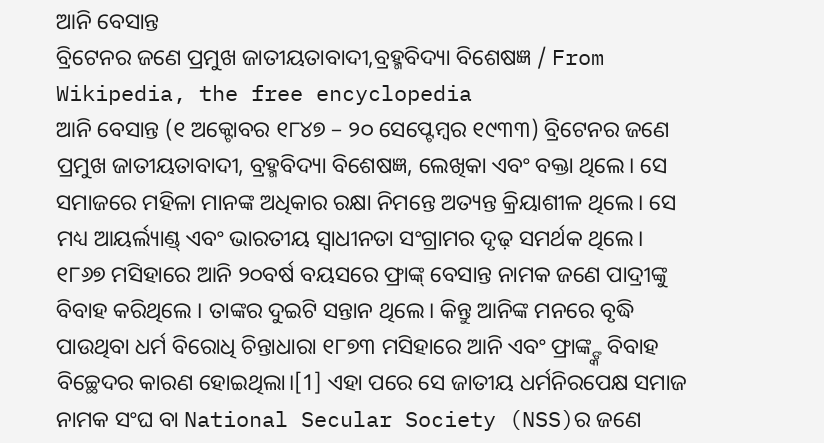ଆନି ବେସାନ୍ତ
ବ୍ରିଟେନର ଜଣେ ପ୍ରମୁଖ ଜାତୀୟତାବାଦୀ,ବ୍ରହ୍ମବିଦ୍ୟା ବିଶେଷଜ୍ଞ / From Wikipedia, the free encyclopedia
ଆନି ବେସାନ୍ତ (୧ ଅକ୍ଟୋବର ୧୮୪୭ – ୨୦ ସେପ୍ଟେମ୍ବର ୧୯୩୩) ବ୍ରିଟେନର ଜଣେ ପ୍ରମୁଖ ଜାତୀୟତାବାଦୀ, ବ୍ରହ୍ମବିଦ୍ୟା ବିଶେଷଜ୍ଞ, ଲେଖିକା ଏବଂ ବକ୍ତା ଥିଲେ। ସେ ସମାଜରେ ମହିଳା ମାନଙ୍କ ଅଧିକାର ରକ୍ଷା ନିମନ୍ତେ ଅତ୍ୟନ୍ତ କ୍ରିୟାଶୀଳ ଥିଲେ। ସେ ମଧ୍ୟ ଆୟର୍ଲ୍ୟାଣ୍ଡ୍ ଏବଂ ଭାରତୀୟ ସ୍ୱାଧୀନତା ସଂଗ୍ରାମର ଦୃଢ଼ ସମର୍ଥକ ଥିଲେ।
୧୮୬୭ ମସିହାରେ ଆନି ୨୦ବର୍ଷ ବୟସରେ ଫ୍ରାଙ୍କ୍ ବେସାନ୍ତ ନାମକ ଜଣେ ପାଦ୍ରୀଙ୍କୁ ବିବାହ କରିଥିଲେ । ତାଙ୍କର ଦୁଇଟି ସନ୍ତାନ ଥିଲେ। କିନ୍ତୁ ଆନିଙ୍କ ମନରେ ବୃଦ୍ଧି ପାଉଥିବା ଧର୍ମ ବିରୋଧି ଚିନ୍ତାଧାରା ୧୮୭୩ ମସିହାରେ ଆନି ଏବଂ ଫ୍ରାଙ୍କ୍ଙ୍କ ବିବାହ ବିଚ୍ଛେଦର କାରଣ ହୋଇଥିଲା।[1] ଏହା ପରେ ସେ ଜାତୀୟ ଧର୍ମନିରପେକ୍ଷ ସମାଜ ନାମକ ସଂଘ ବା National Secular Society (NSS)ର ଜଣେ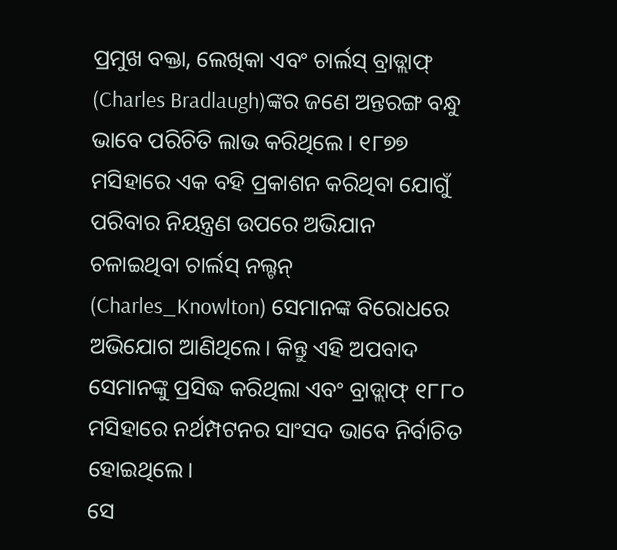ପ୍ରମୁଖ ବକ୍ତା, ଲେଖିକା ଏବଂ ଚାର୍ଲସ୍ ବ୍ରାଡ୍ଲାଫ୍ (Charles Bradlaugh)ଙ୍କର ଜଣେ ଅନ୍ତରଙ୍ଗ ବନ୍ଧୁ ଭାବେ ପରିଚିତି ଲାଭ କରିଥିଲେ। ୧୮୭୭ ମସିହାରେ ଏକ ବହି ପ୍ରକାଶନ କରିଥିବା ଯୋଗୁଁ ପରିବାର ନିୟନ୍ତ୍ରଣ ଉପରେ ଅଭିଯାନ ଚଳାଇଥିବା ଚାର୍ଲସ୍ ନଲ୍ଟନ୍ (Charles_Knowlton) ସେମାନଙ୍କ ବିରୋଧରେ ଅଭିଯୋଗ ଆଣିଥିଲେ। କିନ୍ତୁ ଏହି ଅପବାଦ ସେମାନଙ୍କୁ ପ୍ରସିଦ୍ଧ କରିଥିଲା ଏବଂ ବ୍ରାଡ୍ଲାଫ୍ ୧୮୮୦ ମସିହାରେ ନର୍ଥମ୍ପଟନର ସାଂସଦ ଭାବେ ନିର୍ବାଚିତ ହୋଇଥିଲେ।
ସେ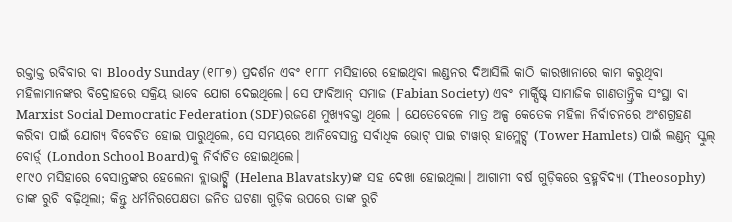ରକ୍ତାକ୍ତ ରବିବାର ବା Bloody Sunday (୧୮୮୭) ପ୍ରଦର୍ଶନ ଏବଂ ୧୮୮୮ ମସିହାରେ ହୋଇଥିବା ଲଣ୍ଡନର ଦିଆସିଲି କାଠି କାରଖାନାରେ କାମ କରୁଥିବା ମହିଳାମାନଙ୍କର ବିଦ୍ରୋହରେ ସକ୍ରିୟ ଭାବେ ଯୋଗ ଦେଇଥିଲେ। ସେ ଫାବିଆନ୍ ସମାଜ (Fabian Society) ଏବଂ ମାର୍କ୍ସିଷ୍ଟ୍ ସାମାଜିକ ଗାଣତାନ୍ତ୍ରିକ ସଂସ୍ଥା ବା Marxist Social Democratic Federation (SDF)ରଜଣେ ମୁଖ୍ୟବକ୍ତା ଥିଲେ । ଯେତେବେଳେ ମାତ୍ର ଅଳ୍ପ କେତେକ ମହିଳା ନିର୍ବାଚନରେ ଅଂଶଗ୍ରହଣ କରିବା ପାଇଁ ଯୋଗ୍ୟ ବିବେଚିତ ହୋଇ ପାରୁଥିଲେ, ସେ ସମୟରେ ଆନିବେସାନ୍ତ ସର୍ବାଧିକ ଭୋଟ୍ ପାଇ ଟାୱାର୍ ହାମ୍ଲେଟ୍ସ୍ (Tower Hamlets) ପାଇଁ ଲଣ୍ଡନ୍ ସ୍କୁଲ୍ ବୋର୍ଡ଼୍ (London School Board)କୁ ନିର୍ବାଚିତ ହୋଇଥିଲେ।
୧୮୯୦ ମସିହାରେ ବେସାନ୍ତଙ୍କର ହେଲେନା ବ୍ଲାଭାଟ୍ସ୍କି (Helena Blavatsky)ଙ୍କ ସହ ଦେଖା ହୋଇଥିଲା। ଆଗାମୀ ବର୍ଷ ଗୁଡ଼ିକରେ ବ୍ରହ୍ମବିଦ୍ୟା (Theosophy) ତାଙ୍କ ରୁଚି ବଢ଼ିଥିଲା; କିନ୍ତୁ ଧର୍ମନିରପେକ୍ଷତା ଜନିତ ଘଟଣା ଗୁଡ଼ିକ ଉପରେ ତାଙ୍କ ରୁଚି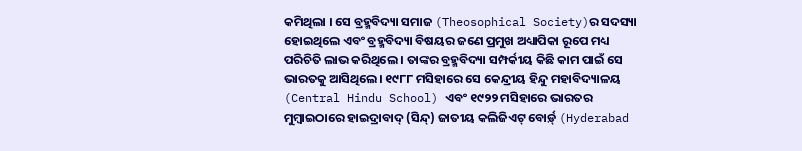କମିଥିଲା । ସେ ବ୍ରହ୍ମବିଦ୍ୟା ସମାଜ (Theosophical Society)ର ସଦସ୍ୟା ହୋଇଥିଲେ ଏବଂ ବ୍ରହ୍ମବିଦ୍ୟା ବିଷୟର ଜଣେ ପ୍ରମୁଖ ଅଧ୍ୟାପିକା ରୂପେ ମଧ୍ୟ ପରିଚିତି ଲାଭ କରିଥିଲେ । ତାଙ୍କର ବ୍ରହ୍ମବିଦ୍ୟା ସମ୍ପର୍କୀୟ କିଛି କାମ ପାଇଁ ସେ ଭାରତକୁ ଆସିଥିଲେ। ୧୯୮୮ ମସିହାରେ ସେ କେନ୍ଦ୍ରୀୟ ହିନ୍ଦୁ ମହାବିଦ୍ୟାଳୟ (Central Hindu School) ଏବଂ ୧୯୨୨ ମସିହାରେ ଭାରତର ମୁମ୍ବାଇଠାରେ ହାଇଦ୍ରାବାଦ୍ (ସିନ୍ଦ୍) ଜାତୀୟ କଲିଜିଏଟ୍ ବୋର୍ଡ଼୍ (Hyderabad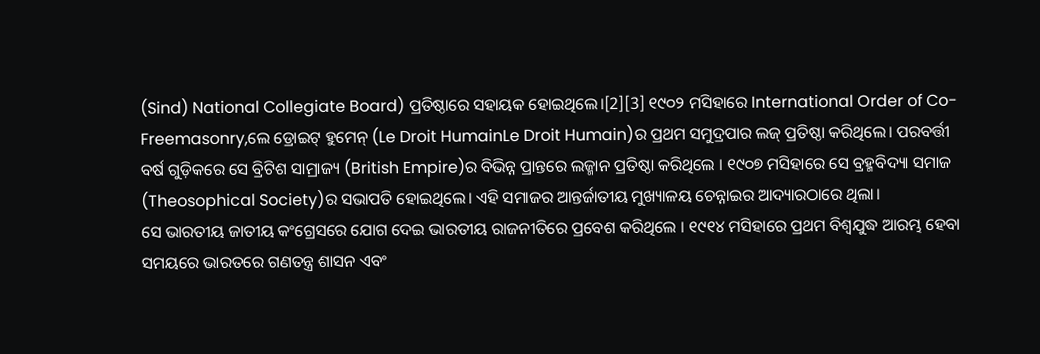(Sind) National Collegiate Board) ପ୍ରତିଷ୍ଠାରେ ସହାୟକ ହୋଇଥିଲେ।[2][3] ୧୯୦୨ ମସିହାରେ International Order of Co-Freemasonry,ଲେ ଡ୍ରୋଇଟ୍ ହୁମେନ୍ (Le Droit HumainLe Droit Humain)ର ପ୍ରଥମ ସମୁଦ୍ରପାର ଲଜ୍ ପ୍ରତିଷ୍ଠା କରିଥିଲେ। ପରବର୍ତ୍ତୀ ବର୍ଷ ଗୁଡ଼ିକରେ ସେ ବ୍ରିଟିଶ ସାମ୍ରାଜ୍ୟ (British Empire)ର ବିଭିନ୍ନ ପ୍ରାନ୍ତରେ ଲଜ୍ମାନ ପ୍ରତିଷ୍ଠା କରିଥିଲେ । ୧୯୦୭ ମସିହାରେ ସେ ବ୍ରହ୍ମବିଦ୍ୟା ସମାଜ (Theosophical Society)ର ସଭାପତି ହୋଇଥିଲେ। ଏହି ସମାଜର ଆନ୍ତର୍ଜାତୀୟ ମୁଖ୍ୟାଳୟ ଚେନ୍ନାଇର ଆଦ୍ୟାରଠାରେ ଥିଲା।
ସେ ଭାରତୀୟ ଜାତୀୟ କଂଗ୍ରେସରେ ଯୋଗ ଦେଇ ଭାରତୀୟ ରାଜନୀତିରେ ପ୍ରବେଶ କରିଥିଲେ । ୧୯୧୪ ମସିହାରେ ପ୍ରଥମ ବିଶ୍ୱଯୁଦ୍ଧ ଆରମ୍ଭ ହେବା ସମୟରେ ଭାରତରେ ଗଣତନ୍ତ୍ର ଶାସନ ଏବଂ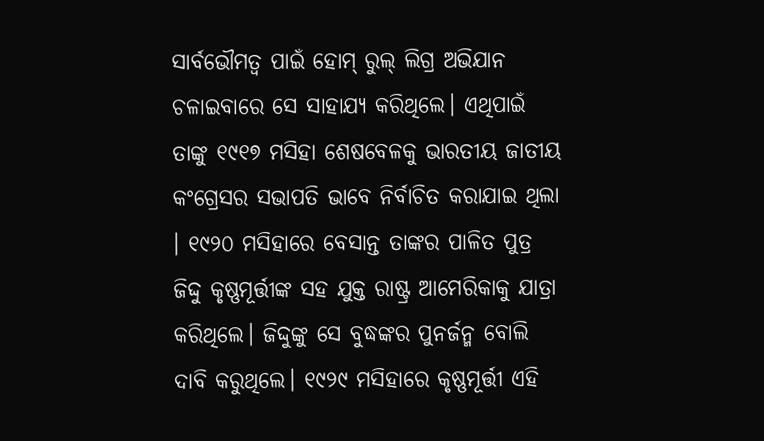ସାର୍ବଭୌମତ୍ୱ ପାଇଁ ହୋମ୍ ରୁଲ୍ ଲିଗ୍ର ଅଭିଯାନ ଚଳାଇବାରେ ସେ ସାହାଯ୍ୟ କରିଥିଲେ। ଏଥିପାଇଁ ତାଙ୍କୁ ୧୯୧୭ ମସିହା ଶେଷବେଳକୁ ଭାରତୀୟ ଜାତୀୟ କଂଗ୍ରେସର ସଭାପତି ଭାବେ ନିର୍ବାଚିତ କରାଯାଇ ଥିଲା । ୧୯୨୦ ମସିହାରେ ବେସାନ୍ତ ତାଙ୍କର ପାଳିତ ପୁତ୍ର ଜିଦ୍ଦୁ କୃଷ୍ଣମୂର୍ତ୍ତୀଙ୍କ ସହ ଯୁକ୍ତ ରାଷ୍ଟ୍ର ଆମେରିକାକୁ ଯାତ୍ରା କରିଥିଲେ। ଜିଦ୍ଦୁଙ୍କୁ ସେ ବୁଦ୍ଧଙ୍କର ପୁନର୍ଜନ୍ମ ବୋଲି ଦାବି କରୁଥିଲେ। ୧୯୨୯ ମସିହାରେ କୃଷ୍ଣମୂର୍ତ୍ତୀ ଏହି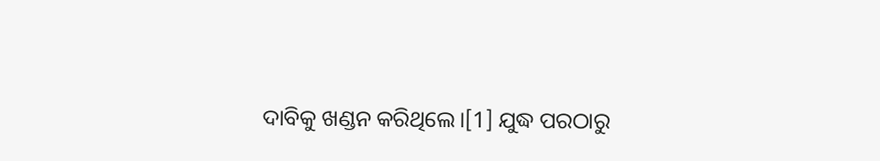ଦାବିକୁ ଖଣ୍ଡନ କରିଥିଲେ।[1] ଯୁଦ୍ଧ ପରଠାରୁ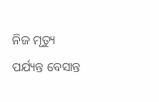ନିଜ ମୃତ୍ୟୁ ପର୍ଯ୍ୟନ୍ତ ବେସାନ୍ତ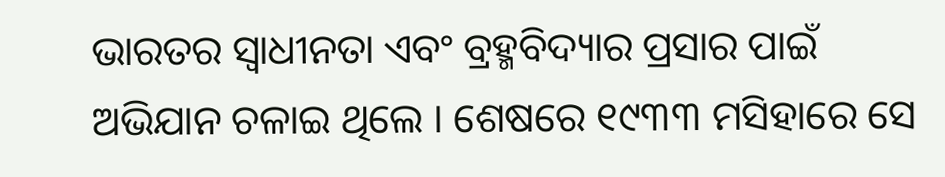ଭାରତର ସ୍ୱାଧୀନତା ଏବଂ ବ୍ରହ୍ମବିଦ୍ୟାର ପ୍ରସାର ପାଇଁ ଅଭିଯାନ ଚଳାଇ ଥିଲେ । ଶେଷରେ ୧୯୩୩ ମସିହାରେ ସେ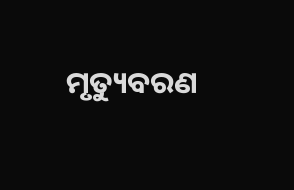ମୃତ୍ୟୁବରଣ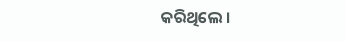କରିଥିଲେ ।